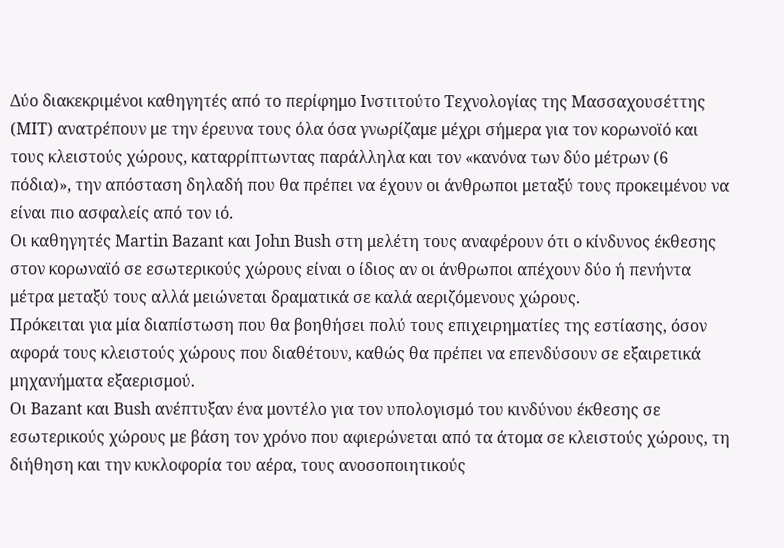Δύο διακεκριμένοι καθηγητές από το περίφημο Ινστιτούτο Τεχνολογίας της Μασσαχουσέττης (ΜΙΤ) ανατρέπουν με την έρευνα τους όλα όσα γνωρίζαμε μέχρι σήμερα για τον κορωνοϊό και τους κλειστούς χώρους, καταρρίπτωντας παράλληλα και τον «κανόνα των δύο μέτρων (6 πόδια)», την απόσταση δηλαδή που θα πρέπει να έχουν οι άνθρωποι μεταξύ τους προκειμένου να είναι πιο ασφαλείς από τον ιό.
Οι καθηγητές Martin Bazant και John Bush στη μελέτη τους αναφέρουν ότι ο κίνδυνος έκθεσης στον κορωναϊό σε εσωτερικούς χώρους είναι ο ίδιος αν οι άνθρωποι απέχουν δύο ή πενήντα μέτρα μεταξύ τους αλλά μειώνεται δραματικά σε καλά αεριζόμενους χώρους.
Πρόκειται για μία διαπίστωση που θα βοηθήσει πολύ τους επιχειρηματίες της εστίασης, όσον αφορά τους κλειστούς χώρους που διαθέτουν, καθώς θα πρέπει να επενδύσουν σε εξαιρετικά μηχανήματα εξαερισμού.
Οι Bazant και Bush ανέπτυξαν ένα μοντέλο για τον υπολογισμό του κινδύνου έκθεσης σε εσωτερικούς χώρους με βάση τον χρόνο που αφιερώνεται από τα άτομα σε κλειστούς χώρους, τη διήθηση και την κυκλοφορία του αέρα, τους ανοσοποιητικούς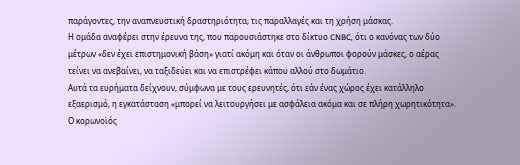παράγοντες, την αναπνευστική δραστηριότητα, τις παραλλαγές και τη χρήση μάσκας.
Η ομάδα αναφέρει στην έρευνα της, που παρουσιάστηκε στο δίκτυο CNBC, ότι ο κανόνας των δύο μέτρων «δεν έχει επιστημονική βάση» γιατί ακόμη και όταν οι άνθρωποι φορούν μάσκες, ο αέρας τείνει να ανεβαίνει, να ταξιδεύει και να επιστρέφει κάπου αλλού στο δωμάτιο.
Αυτά τα ευρήματα δείχνουν, σύμφωνα με τους ερευνητές, ότι εάν ένας χώρος έχει κατάλληλο εξαερισμό, η εγκατάσταση «μπορεί να λειτουργήσει με ασφάλεια ακόμα και σε πλήρη χωρητικότητα».
Ο κορωνοϊός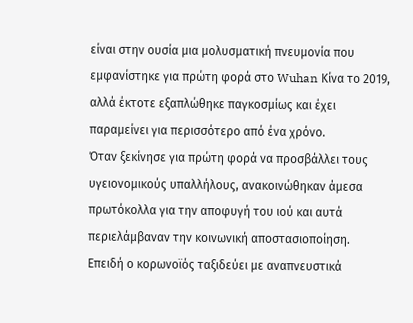είναι στην ουσία μια μολυσματική πνευμονία που εμφανίστηκε για πρώτη φορά στο Wuhan Κίνα το 2019, αλλά έκτοτε εξαπλώθηκε παγκοσμίως και έχει παραμείνει για περισσότερο από ένα χρόνο.
Όταν ξεκίνησε για πρώτη φορά να προσβάλλει τους υγειονομικούς υπαλλήλους, ανακοινώθηκαν άμεσα πρωτόκολλα για την αποφυγή του ιού και αυτά περιελάμβαναν την κοινωνική αποστασιοποίηση.
Επειδή ο κορωνοϊός ταξιδεύει με αναπνευστικά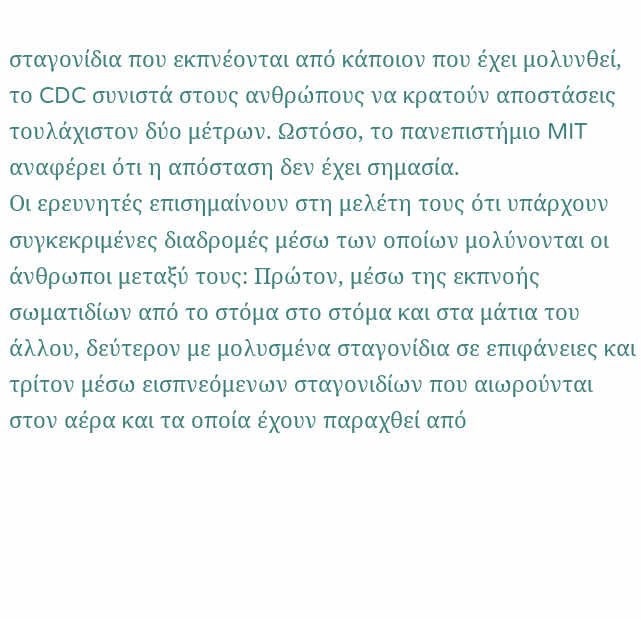σταγονίδια που εκπνέονται από κάποιον που έχει μολυνθεί, το CDC συνιστά στους ανθρώπους να κρατούν αποστάσεις τουλάχιστον δύο μέτρων. Ωστόσο, το πανεπιστήμιο MIT αναφέρει ότι η απόσταση δεν έχει σημασία.
Οι ερευνητές επισημαίνουν στη μελέτη τους ότι υπάρχουν συγκεκριμένες διαδρομές μέσω των οποίων μολύνονται οι άνθρωποι μεταξύ τους: Πρώτον, μέσω της εκπνοής σωματιδίων από το στόμα στο στόμα και στα μάτια του άλλου, δεύτερον με μολυσμένα σταγονίδια σε επιφάνειες και τρίτον μέσω εισπνεόμενων σταγονιδίων που αιωρούνται στον αέρα και τα οποία έχουν παραχθεί από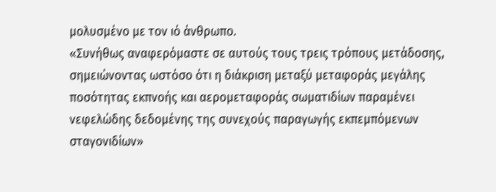μολυσμένο με τον ιό άνθρωπο.
«Συνήθως αναφερόμαστε σε αυτούς τους τρεις τρόπους μετάδοσης, σημειώνοντας ωστόσο ότι η διάκριση μεταξύ μεταφοράς μεγάλης ποσότητας εκπνοής και αερομεταφοράς σωματιδίων παραμένει νεφελώδης δεδομένης της συνεχούς παραγωγής εκπεμπόμενων σταγονιδίων»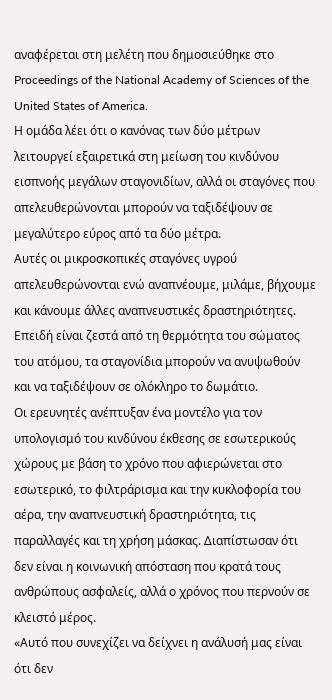αναφέρεται στη μελέτη που δημοσιεύθηκε στο Proceedings of the National Academy of Sciences of the United States of America.
Η ομάδα λέει ότι ο κανόνας των δύο μέτρων λειτουργεί εξαιρετικά στη μείωση του κινδύνου εισπνοής μεγάλων σταγονιδίων, αλλά οι σταγόνες που απελευθερώνονται μπορούν να ταξιδέψουν σε μεγαλύτερο εύρος από τα δύο μέτρα.
Αυτές οι μικροσκοπικές σταγόνες υγρού απελευθερώνονται ενώ αναπνέουμε, μιλάμε, βήχουμε και κάνουμε άλλες αναπνευστικές δραστηριότητες. Επειδή είναι ζεστά από τη θερμότητα του σώματος του ατόμου, τα σταγονίδια μπορούν να ανυψωθούν και να ταξιδέψουν σε ολόκληρο το δωμάτιο.
Οι ερευνητές ανέπτυξαν ένα μοντέλο για τον υπολογισμό του κινδύνου έκθεσης σε εσωτερικούς χώρους με βάση το χρόνο που αφιερώνεται στο εσωτερικό, το φιλτράρισμα και την κυκλοφορία του αέρα, την αναπνευστική δραστηριότητα, τις παραλλαγές και τη χρήση μάσκας. Διαπίστωσαν ότι δεν είναι η κοινωνική απόσταση που κρατά τους ανθρώπους ασφαλείς, αλλά ο χρόνος που περνούν σε κλειστό μέρος.
«Αυτό που συνεχίζει να δείχνει η ανάλυσή μας είναι ότι δεν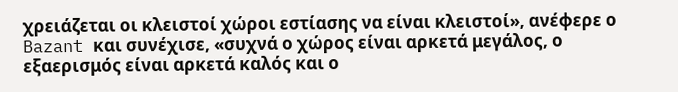χρειάζεται οι κλειστοί χώροι εστίασης να είναι κλειστοί», ανέφερε ο Bazant και συνέχισε, «συχνά ο χώρος είναι αρκετά μεγάλος, ο εξαερισμός είναι αρκετά καλός και ο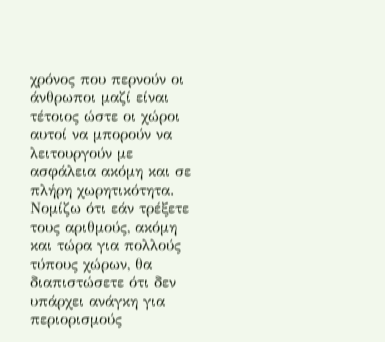χρόνος που περνούν οι άνθρωποι μαζί είναι τέτοιος ώστε οι χώροι αυτοί να μπορούν να λειτουργούν με ασφάλεια ακόμη και σε πλήρη χωρητικότητα.
Νομίζω ότι εάν τρέξετε τους αριθμούς, ακόμη και τώρα για πολλούς τύπους χώρων, θα διαπιστώσετε ότι δεν υπάρχει ανάγκη για περιορισμούς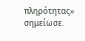πληρότητας» σημείωσε.